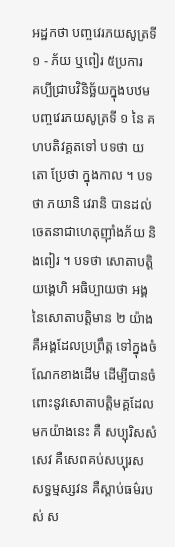អដ្ឋកថា បញ្ចវេរភយសូត្រទី ១ - ភ័យ ឬពៀរ ៥ប្រការ
គប្បីជ្រាបវិនិច្ឆ័យក្នុងបឋមបញ្ចវេរភយសូត្រទី ១ នៃ គហបតិវគ្គតទៅ បទថា យតោ ប្រែថា ក្នុងកាល ។ បទថា ភយានិ វេរានិ បានដល់ ចេតនាជាហេតុញ៉ាំងភ័យ និងពៀរ ។ បទថា សោតាបត្តិយង្គេហិ អធិប្បាយថា អង្គនៃសោតាបត្តិមាន ២ យ៉ាង គឺអង្គដែលប្រព្រឹត្ត ទៅក្នុងចំណែកខាងដើម ដើម្បីបានចំពោះនូវសោតាបត្តិមគ្គដែលមកយ៉ាងនេះ គឺ សប្បុរិសសំសេវ គឺសេពគប់សប្បុរស សទ្ធម្មស្សវន គឺស្តាប់ធម៌របស់ ស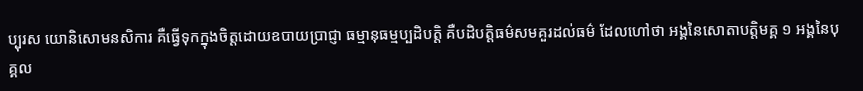ប្បុរស យោនិសោមនសិការ គឺធ្វើទុកក្នុងចិត្តដោយឧបាយប្រាជ្ញា ធម្មានុធម្មប្បដិបត្តិ គឺបដិបត្តិធម៌សមគួរដល់ធម៌ ដែលហៅថា អង្គនៃសោតាបត្តិមគ្គ ១ អង្គនៃបុគ្គល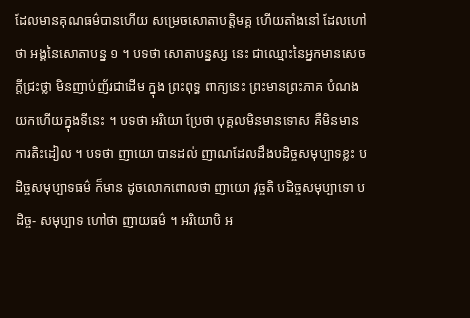ដែលមានគុណធម៌បានហើយ សម្រេចសោតាបត្តិមគ្គ ហើយតាំងនៅ ដែលហៅថា អង្គនៃសោតាបន្ន ១ ។ បទថា សោតាបន្នស្ស នេះ ជាឈ្មោះនៃអ្នកមានសេចក្តីជ្រះថ្លា មិនញាប់ញ័រជាដើម ក្នុង ព្រះពុទ្ធ ពាក្យនេះ ព្រះមានព្រះភាគ បំណងយកហើយក្នុងទីនេះ ។ បទថា អរិយោ ប្រែថា បុគ្គលមិនមានទោស គឺមិនមានការតិះដៀល ។ បទថា ញាយោ បានដល់ ញាណដែលដឹងបដិច្ចសមុប្បាទខ្លះ បដិច្ចសមុប្បាទធម៌ ក៏មាន ដូចលោកពោលថា ញាយោ វុច្ចតិ បដិច្ចសមុប្បាទោ បដិច្ច- សមុប្បាទ ហៅថា ញាយធម៌ ។ អរិយោបិ អ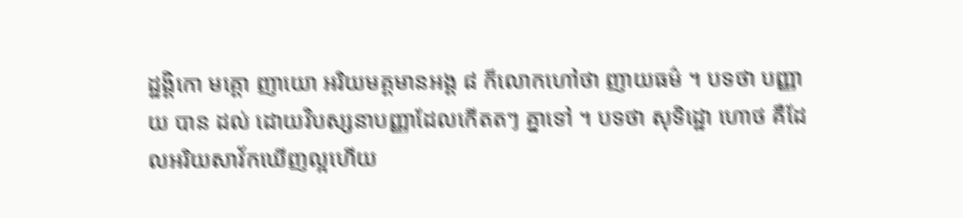ដ្ឋង្គិកោ មគ្គោ ញាយោ អរិយមគ្គមានអង្គ ៨ ក៏លោកហៅថា ញាយធម៌ ។ បទថា បញ្ញាយ បាន ដល់ ដោយវិបស្សនាបញ្ញាដែលកើតតៗ គ្នាទៅ ។ បទថា សុទិដ្ឋោ ហោថ គឺដែលអរិយសាវ័កឃើញល្អហើយ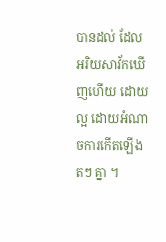បានដល់ ដែលអរិយសាវ័កឃើញហើយ ដោយល្អ ដោយអំណាចការកើតឡើងតៗ គ្នា ។